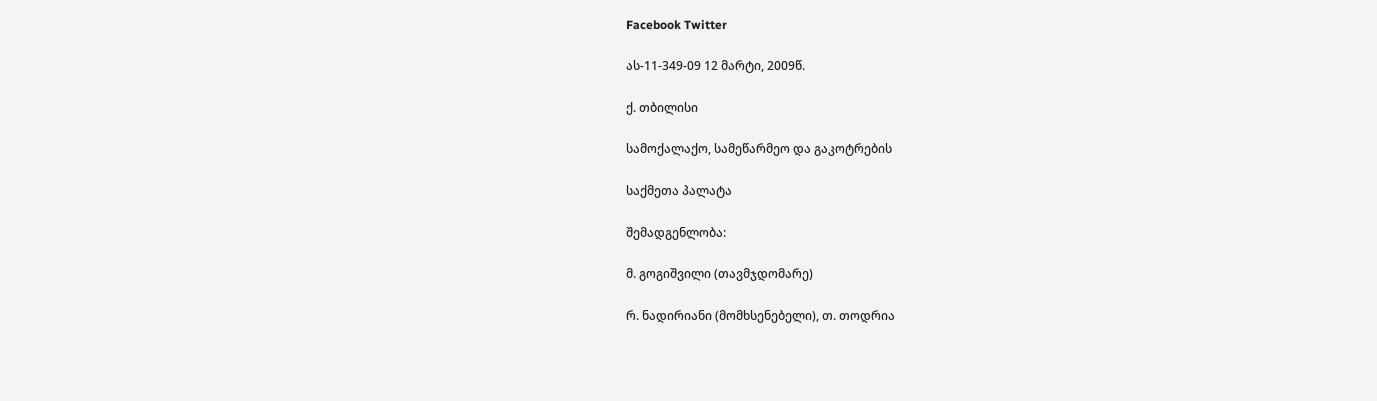Facebook Twitter

ას-11-349-09 12 მარტი, 2009წ.

ქ. თბილისი

სამოქალაქო, სამეწარმეო და გაკოტრების

საქმეთა პალატა

შემადგენლობა:

მ. გოგიშვილი (თავმჯდომარე)

რ. ნადირიანი (მომხსენებელი), თ. თოდრია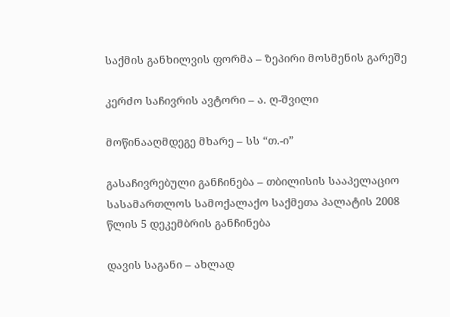საქმის განხილვის ფორმა – ზეპირი მოსმენის გარეშე

კერძო საჩივრის ავტორი – ა. ღ-შვილი

მოწინააღმდეგე მხარე – სს “თ.-ი”

გასაჩივრებული განჩინება – თბილისის სააპელაციო სასამართლოს სამოქალაქო საქმეთა პალატის 2008 წლის 5 დეკემბრის განჩინება

დავის საგანი – ახლად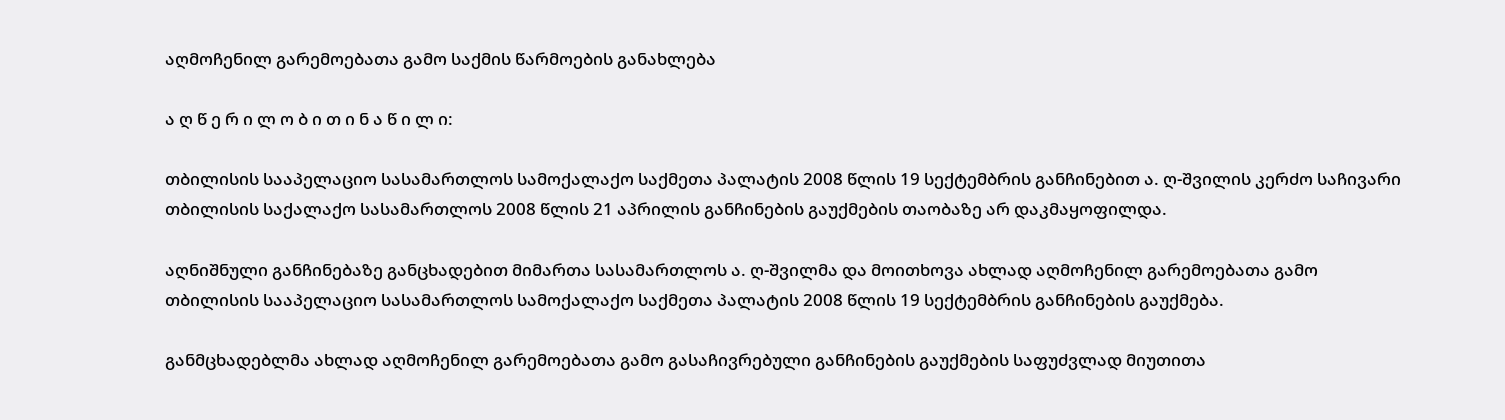აღმოჩენილ გარემოებათა გამო საქმის წარმოების განახლება

ა ღ წ ე რ ი ლ ო ბ ი თ ი ნ ა წ ი ლ ი:

თბილისის სააპელაციო სასამართლოს სამოქალაქო საქმეთა პალატის 2008 წლის 19 სექტემბრის განჩინებით ა. ღ-შვილის კერძო საჩივარი თბილისის საქალაქო სასამართლოს 2008 წლის 21 აპრილის განჩინების გაუქმების თაობაზე არ დაკმაყოფილდა.

აღნიშნული განჩინებაზე განცხადებით მიმართა სასამართლოს ა. ღ-შვილმა და მოითხოვა ახლად აღმოჩენილ გარემოებათა გამო თბილისის სააპელაციო სასამართლოს სამოქალაქო საქმეთა პალატის 2008 წლის 19 სექტემბრის განჩინების გაუქმება.

განმცხადებლმა ახლად აღმოჩენილ გარემოებათა გამო გასაჩივრებული განჩინების გაუქმების საფუძვლად მიუთითა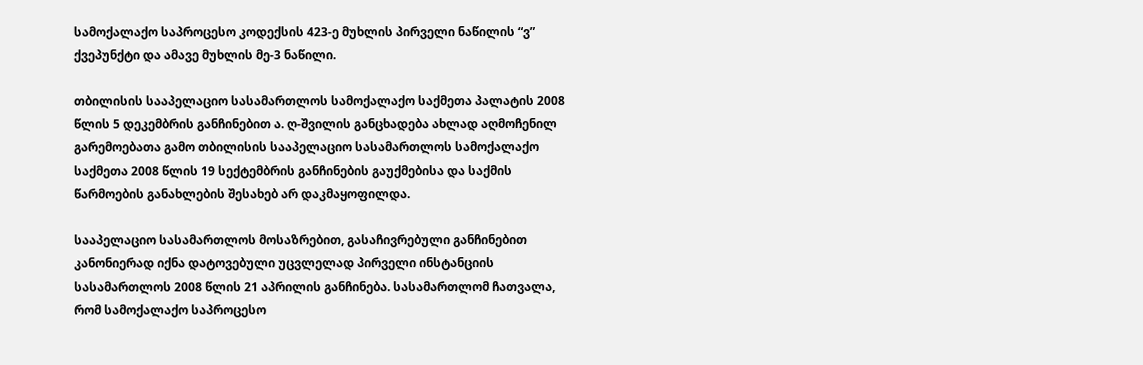სამოქალაქო საპროცესო კოდექსის 423-ე მუხლის პირველი ნაწილის “ვ” ქვეპუნქტი და ამავე მუხლის მე-3 ნაწილი.

თბილისის სააპელაციო სასამართლოს სამოქალაქო საქმეთა პალატის 2008 წლის 5 დეკემბრის განჩინებით ა. ღ-შვილის განცხადება ახლად აღმოჩენილ გარემოებათა გამო თბილისის სააპელაციო სასამართლოს სამოქალაქო საქმეთა 2008 წლის 19 სექტემბრის განჩინების გაუქმებისა და საქმის წარმოების განახლების შესახებ არ დაკმაყოფილდა.

სააპელაციო სასამართლოს მოსაზრებით, გასაჩივრებული განჩინებით კანონიერად იქნა დატოვებული უცვლელად პირველი ინსტანციის სასამართლოს 2008 წლის 21 აპრილის განჩინება. სასამართლომ ჩათვალა, რომ სამოქალაქო საპროცესო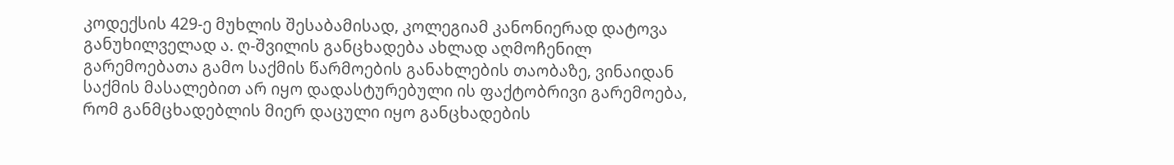კოდექსის 429-ე მუხლის შესაბამისად, კოლეგიამ კანონიერად დატოვა განუხილველად ა. ღ-შვილის განცხადება ახლად აღმოჩენილ გარემოებათა გამო საქმის წარმოების განახლების თაობაზე, ვინაიდან საქმის მასალებით არ იყო დადასტურებული ის ფაქტობრივი გარემოება, რომ განმცხადებლის მიერ დაცული იყო განცხადების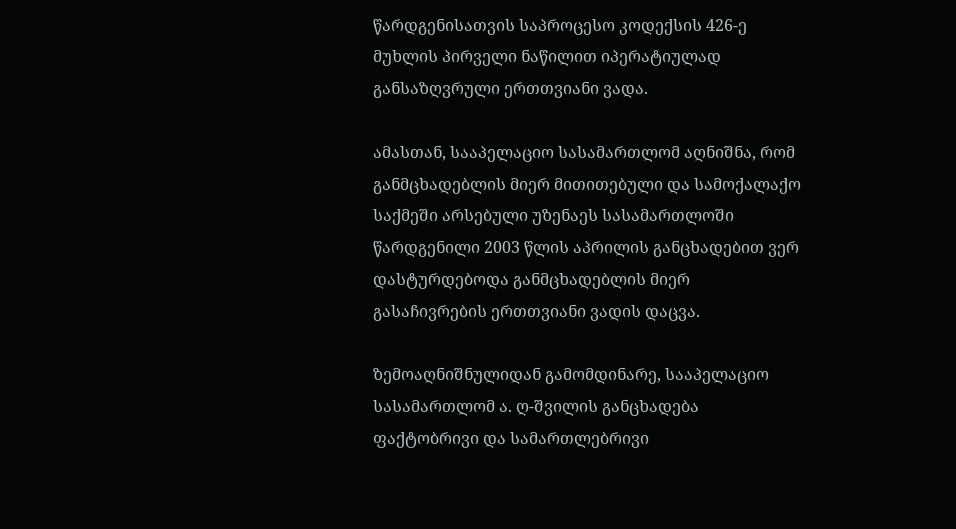წარდგენისათვის საპროცესო კოდექსის 426-ე მუხლის პირველი ნაწილით იპერატიულად განსაზღვრული ერთთვიანი ვადა.

ამასთან, სააპელაციო სასამართლომ აღნიშნა, რომ განმცხადებლის მიერ მითითებული და სამოქალაქო საქმეში არსებული უზენაეს სასამართლოში წარდგენილი 2003 წლის აპრილის განცხადებით ვერ დასტურდებოდა განმცხადებლის მიერ გასაჩივრების ერთთვიანი ვადის დაცვა.

ზემოაღნიშნულიდან გამომდინარე, სააპელაციო სასამართლომ ა. ღ-შვილის განცხადება ფაქტობრივი და სამართლებრივი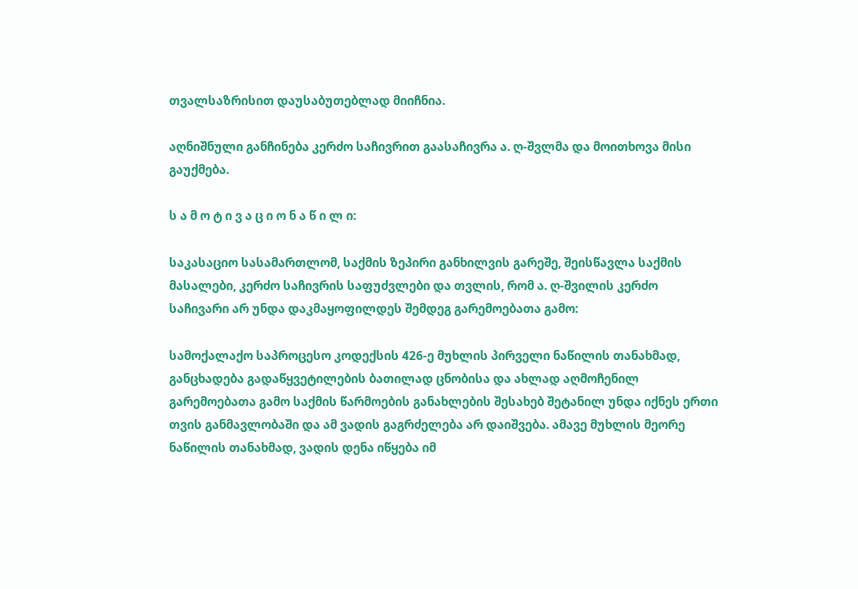თვალსაზრისით დაუსაბუთებლად მიიჩნია.

აღნიშნული განჩინება კერძო საჩივრით გაასაჩივრა ა. ღ-შვლმა და მოითხოვა მისი გაუქმება.

ს ა მ ო ტ ი ვ ა ც ი ო ნ ა წ ი ლ ი:

საკასაციო სასამართლომ, საქმის ზეპირი განხილვის გარეშე, შეისწავლა საქმის მასალები, კერძო საჩივრის საფუძვლები და თვლის, რომ ა. ღ-შვილის კერძო საჩივარი არ უნდა დაკმაყოფილდეს შემდეგ გარემოებათა გამო:

სამოქალაქო საპროცესო კოდექსის 426-ე მუხლის პირველი ნაწილის თანახმად, განცხადება გადაწყვეტილების ბათილად ცნობისა და ახლად აღმოჩენილ გარემოებათა გამო საქმის წარმოების განახლების შესახებ შეტანილ უნდა იქნეს ერთი თვის განმავლობაში და ამ ვადის გაგრძელება არ დაიშვება. ამავე მუხლის მეორე ნაწილის თანახმად, ვადის დენა იწყება იმ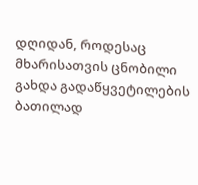დღიდან, როდესაც მხარისათვის ცნობილი გახდა გადაწყვეტილების ბათილად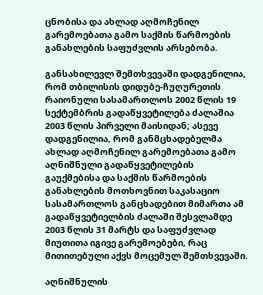ცნობისა და ახლად აღმოჩენილ გარემოებათა გამო საქმის წარმოების განახლების საფუძვლის არსებობა.

განსახილევლ შემთხვევაში დადგენილია, რომ თბილისის დიდუბე-ჩუღურეთის რაიონული სასამართლოს 2002 წლის 19 სექტემბრის გადაწყვეტილება ძალაშია 2003 წლის პირველი მაისიდან; ასევე დადგენილია, რომ განმცხადებელმა ახლად აღმოჩენილ გარემოებათა გამო აღნიშნული გადაწყვეტილების გაუქმებისა და საქმის წარმოების განახლების მოთხოვნით საკასაციო სასამართლოს განცხადებით მიმართა ამ გადაწყვეტიელბის ძალაში შესვლამდე 2003 წლის 31 მარტს და საფუძვლად მიუთითა იგივე გარემოებები, რაც მითითებული აქვს მოცემულ შემთხვევაში.

აღნიშნულის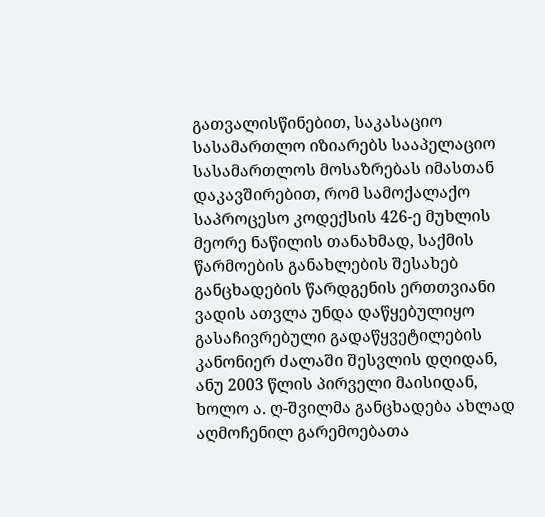გათვალისწინებით, საკასაციო სასამართლო იზიარებს სააპელაციო სასამართლოს მოსაზრებას იმასთან დაკავშირებით, რომ სამოქალაქო საპროცესო კოდექსის 426-ე მუხლის მეორე ნაწილის თანახმად, საქმის წარმოების განახლების შესახებ განცხადების წარდგენის ერთთვიანი ვადის ათვლა უნდა დაწყებულიყო გასაჩივრებული გადაწყვეტილების კანონიერ ძალაში შესვლის დღიდან, ანუ 2003 წლის პირველი მაისიდან, ხოლო ა. ღ-შვილმა განცხადება ახლად აღმოჩენილ გარემოებათა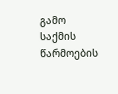გამო საქმის წარმოების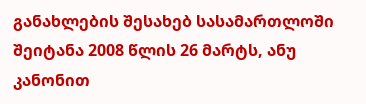განახლების შესახებ სასამართლოში შეიტანა 2008 წლის 26 მარტს, ანუ კანონით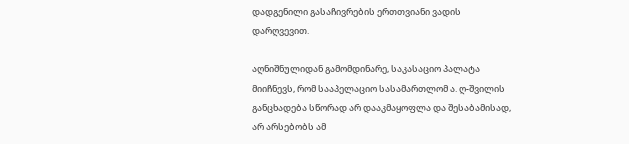დადგენილი გასაჩივრების ერთთვიანი ვადის დარღვევით.

აღნიშნულიდან გამომდინარე, საკასაციო პალატა მიიჩნევს, რომ სააპელაციო სასამართლომ ა. ღ-შვილის განცხადება სწორად არ დააკმაყოფლა და შესაბამისად, არ არსებობს ამ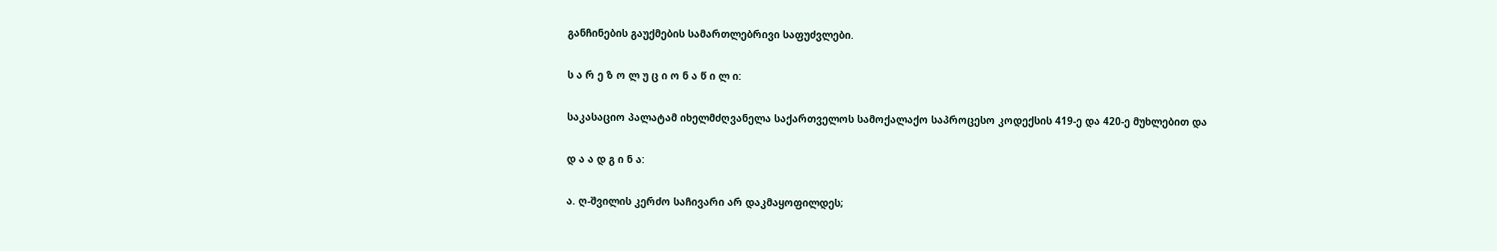განჩინების გაუქმების სამართლებრივი საფუძვლები.

ს ა რ ე ზ ო ლ უ ც ი ო ნ ა წ ი ლ ი:

საკასაციო პალატამ იხელმძღვანელა საქართველოს სამოქალაქო საპროცესო კოდექსის 419-ე და 420-ე მუხლებით და

დ ა ა დ გ ი ნ ა:

ა. ღ-შვილის კერძო საჩივარი არ დაკმაყოფილდეს;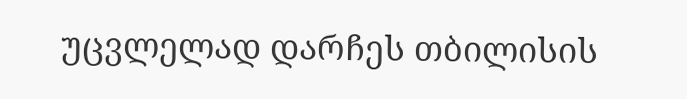უცვლელად დარჩეს თბილისის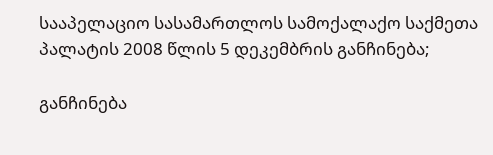სააპელაციო სასამართლოს სამოქალაქო საქმეთა პალატის 2008 წლის 5 დეკემბრის განჩინება;

განჩინება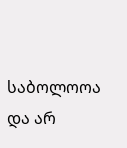საბოლოოა და არ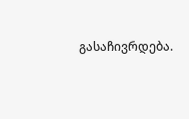გასაჩივრდება.